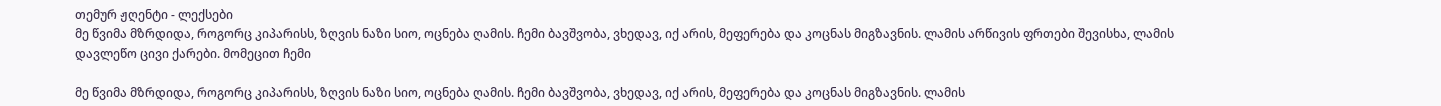თემურ ჟღენტი - ლექსები
მე წვიმა მზრდიდა, როგორც კიპარისს, ზღვის ნაზი სიო, ოცნება ღამის. ჩემი ბავშვობა, ვხედავ, იქ არის, მეფერება და კოცნას მიგზავნის. ლამის არწივის ფრთები შევისხა, ლამის დავლეწო ცივი ქარები. მომეცით ჩემი

მე წვიმა მზრდიდა, როგორც კიპარისს, ზღვის ნაზი სიო, ოცნება ღამის. ჩემი ბავშვობა, ვხედავ, იქ არის, მეფერება და კოცნას მიგზავნის. ლამის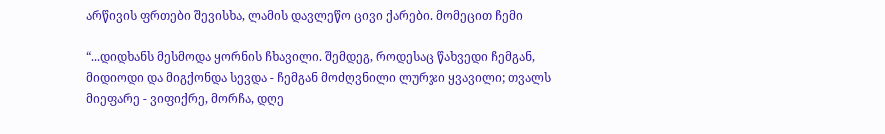არწივის ფრთები შევისხა, ლამის დავლეწო ცივი ქარები. მომეცით ჩემი

“...დიდხანს მესმოდა ყორნის ჩხავილი. შემდეგ, როდესაც წახვედი ჩემგან, მიდიოდი და მიგქონდა სევდა - ჩემგან მოძღვნილი ლურჯი ყვავილი; თვალს მიეფარე - ვიფიქრე, მორჩა, დღე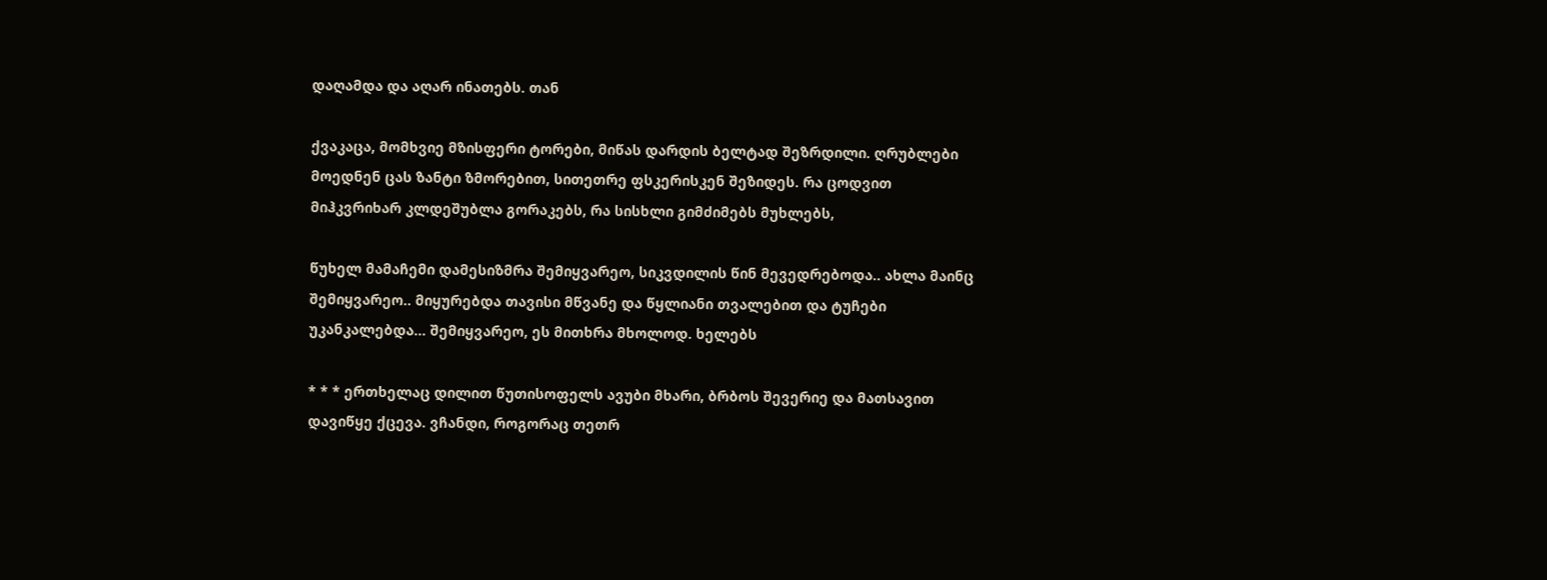დაღამდა და აღარ ინათებს. თან

ქვაკაცა, მომხვიე მზისფერი ტორები, მიწას დარდის ბელტად შეზრდილი. ღრუბლები მოედნენ ცას ზანტი ზმორებით, სითეთრე ფსკერისკენ შეზიდეს. რა ცოდვით მიჰკვრიხარ კლდეშუბლა გორაკებს, რა სისხლი გიმძიმებს მუხლებს,

წუხელ მამაჩემი დამესიზმრა შემიყვარეო, სიკვდილის წინ მევედრებოდა.. ახლა მაინც შემიყვარეო.. მიყურებდა თავისი მწვანე და წყლიანი თვალებით და ტუჩები უკანკალებდა... შემიყვარეო, ეს მითხრა მხოლოდ. ხელებს

* * * ერთხელაც დილით წუთისოფელს ავუბი მხარი, ბრბოს შევერიე და მათსავით დავიწყე ქცევა. ვჩანდი, როგორაც თეთრ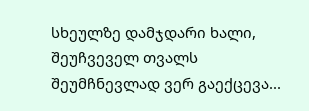სხეულზე დამჯდარი ხალი, შეუჩვეველ თვალს შეუმჩნევლად ვერ გაექცევა...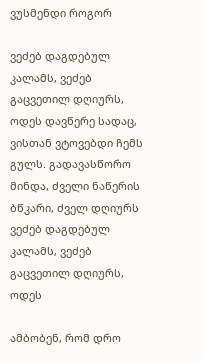ვუსმენდი როგორ

ვეძებ დაგდებულ კალამს, ვეძებ გაცვეთილ დღიურს, ოდეს დავწერე სადაც, ვისთან ვტოვებდი ჩემს გულს. გადავასწორო მინდა, ძველი ნაწერის ბწკარი, ძველ დღიურს ვეძებ დაგდებულ კალამს, ვეძებ გაცვეთილ დღიურს, ოდეს

ამბობენ, რომ დრო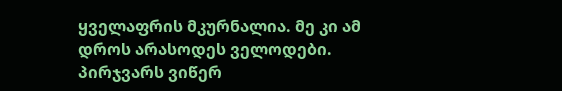ყველაფრის მკურნალია. მე კი ამ დროს არასოდეს ველოდები. პირჯვარს ვიწერ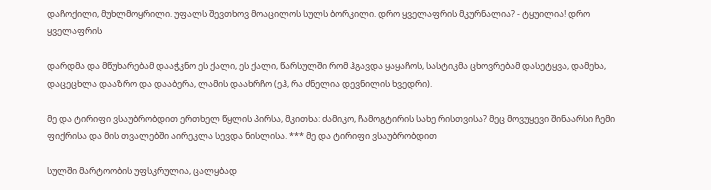დაჩოქილი, მუხლმოყრილი. უფალს შევთხოვ მოაცილოს სულს ბორკილი. დრო ყველაფრის მკურნალია? - ტყუილია! დრო ყველაფრის

დარდმა და მწუხარებამ დააჭკნო ეს ქალი, ეს ქალი, წარსულში რომ ჰგავდა ყაყაჩოს, სასტიკმა ცხოვრებამ დასეტყვა, დამეხა, დაცეცხლა დააზრო და დააბერა, ლამის დაახრჩო (ეჰ, რა ძნელია დევნილის ხვედრი).

მე და ტირიფი ვსაუბრობდით ერთხელ წყლის პირსა, მკითხა: ძამიკო, ჩამოგტირის სახე რისთვისა? მეც მოვუყევი შინაარსი ჩემი ფიქრისა და მის თვალებში აირეკლა სევდა ნისლისა. *** მე და ტირიფი ვსაუბრობდით

სულში მარტოობის უფსკრულია, ცალყბად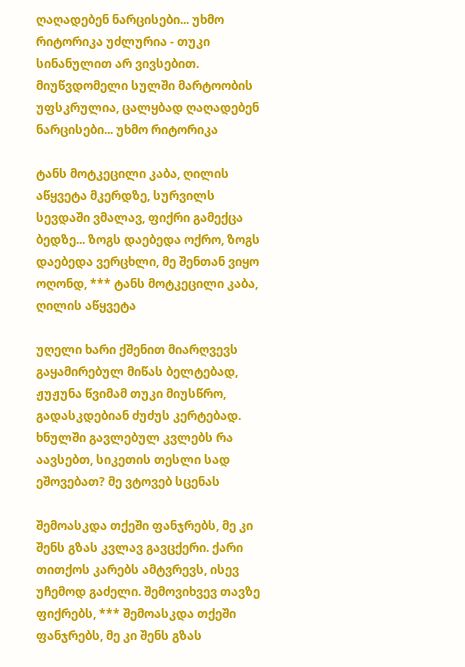ღაღადებენ ნარცისები... უხმო რიტორიკა უძლურია - თუკი სინანულით არ ვივსებით. მიუწვდომელი სულში მარტოობის უფსკრულია, ცალყბად ღაღადებენ ნარცისები... უხმო რიტორიკა

ტანს მოტკეცილი კაბა, ღილის აწყვეტა მკერდზე, სურვილს სევდაში ვმალავ, ფიქრი გამექცა ბედზე... ზოგს დაებედა ოქრო, ზოგს დაებედა ვერცხლი, მე შენთან ვიყო ოღონდ, *** ტანს მოტკეცილი კაბა, ღილის აწყვეტა

უღელი ხარი ქშენით მიარღვევს გაყამირებულ მიწას ბელტებად, ჟუჟუნა წვიმამ თუკი მიუსწრო, გადასკდებიან ძუძუს კერტებად. ხნულში გავლებულ კვლებს რა აავსებთ, სიკეთის თესლი სად ეშოვებათ? მე ვტოვებ სცენას

შემოასკდა თქეში ფანჯრებს, მე კი შენს გზას კვლავ გავცქერი. ქარი თითქოს კარებს ამტვრევს, ისევ უჩემოდ გაძელი. შემოვიხვევ თავზე ფიქრებს, *** შემოასკდა თქეში ფანჯრებს, მე კი შენს გზას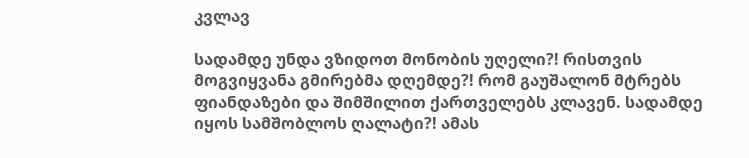კვლავ

სადამდე უნდა ვზიდოთ მონობის უღელი?! რისთვის მოგვიყვანა გმირებმა დღემდე?! რომ გაუშალონ მტრებს ფიანდაზები და შიმშილით ქართველებს კლავენ. სადამდე იყოს სამშობლოს ღალატი?! ამას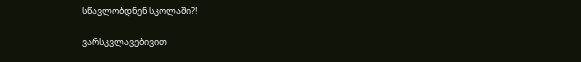სწავლობდნენ სკოლაში?!

ვარსკვლავებივით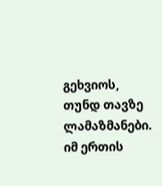გეხვიოს, თუნდ თავზე ლამაზმანები. იმ ერთის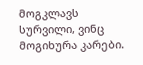მოგკლავს სურვილი, ვინც მოგიხურა კარები.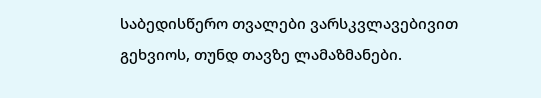საბედისწერო თვალები ვარსკვლავებივით გეხვიოს, თუნდ თავზე ლამაზმანები.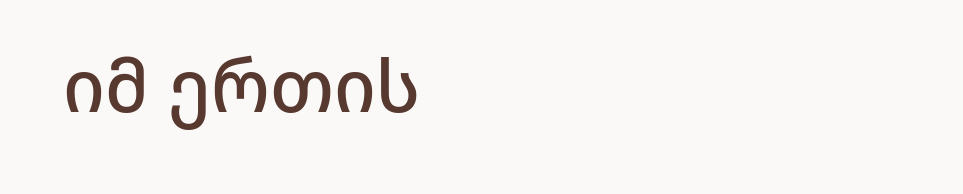იმ ერთის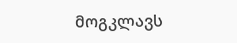მოგკლავს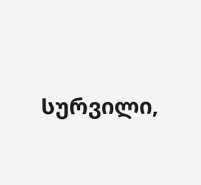სურვილი,